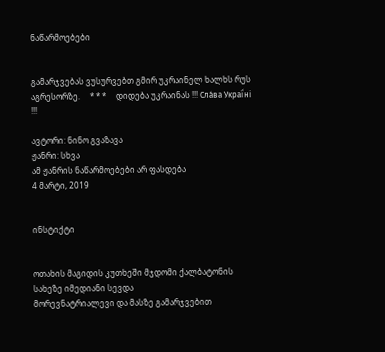ნაწარმოებები


გამარჯვებას ვუსურვებთ გმირ უკრაინელ ხალხს რუს აგრესორზე.     * * *     დიდება უკრაინას !!! Сла́ва Украї́ні !!!

ავტორი: ნინო გვაზავა
ჟანრი: სხვა
ამ ჟანრის ნაწარმოებები არ ფასდება
4 მარტი, 2019


ინსტიქტი


ოთახის მაგიდის კუთხეში მჯდომი ქალბატონის სახეზე იმედიანი სევდა
მორევნატრიალევი და მასზე გამარჯვებით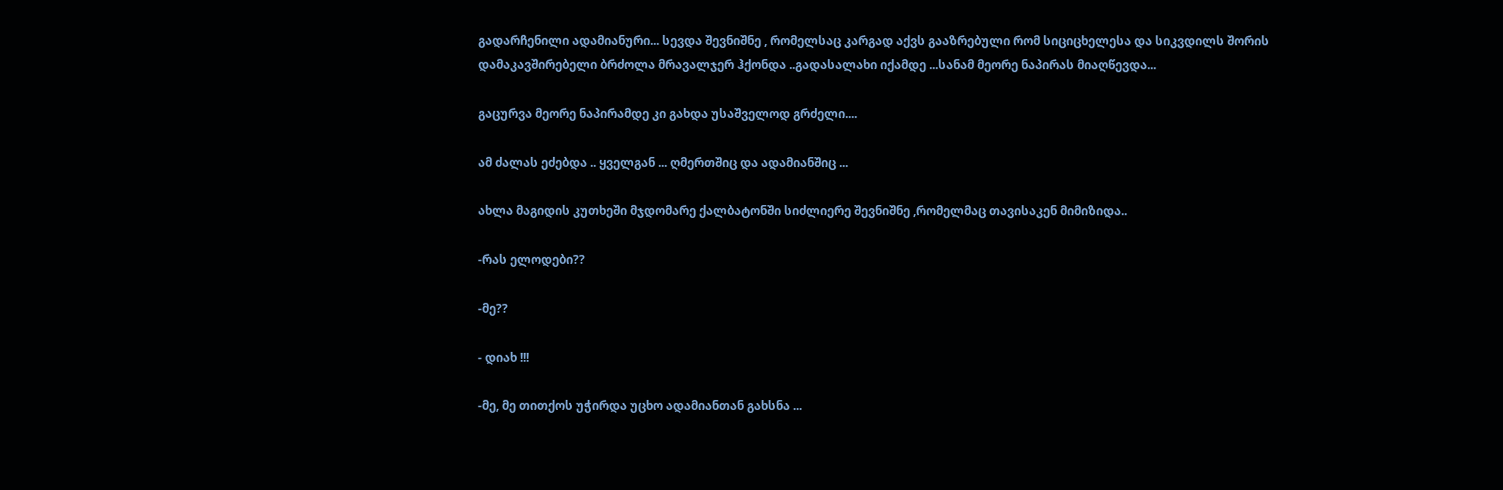გადარჩენილი ადამიანური... სევდა შევნიშნე , რომელსაც კარგად აქვს გააზრებული რომ სიციცხელესა და სიკვდილს შორის დამაკავშირებელი ბრძოლა მრავალჯერ ჰქონდა ..გადასალახი იქამდე ...სანამ მეორე ნაპირას მიაღწევდა...

გაცურვა მეორე ნაპირამდე კი გახდა უსაშველოდ გრძელი....

ამ ძალას ეძებდა .. ყველგან ... ღმერთშიც და ადამიანშიც ...

ახლა მაგიდის კუთხეში მჯდომარე ქალბატონში სიძლიერე შევნიშნე ,რომელმაც თავისაკენ მიმიზიდა..

-რას ელოდები??

-მე??

- დიახ !!!

-მე, მე თითქოს უჭირდა უცხო ადამიანთან გახსნა ...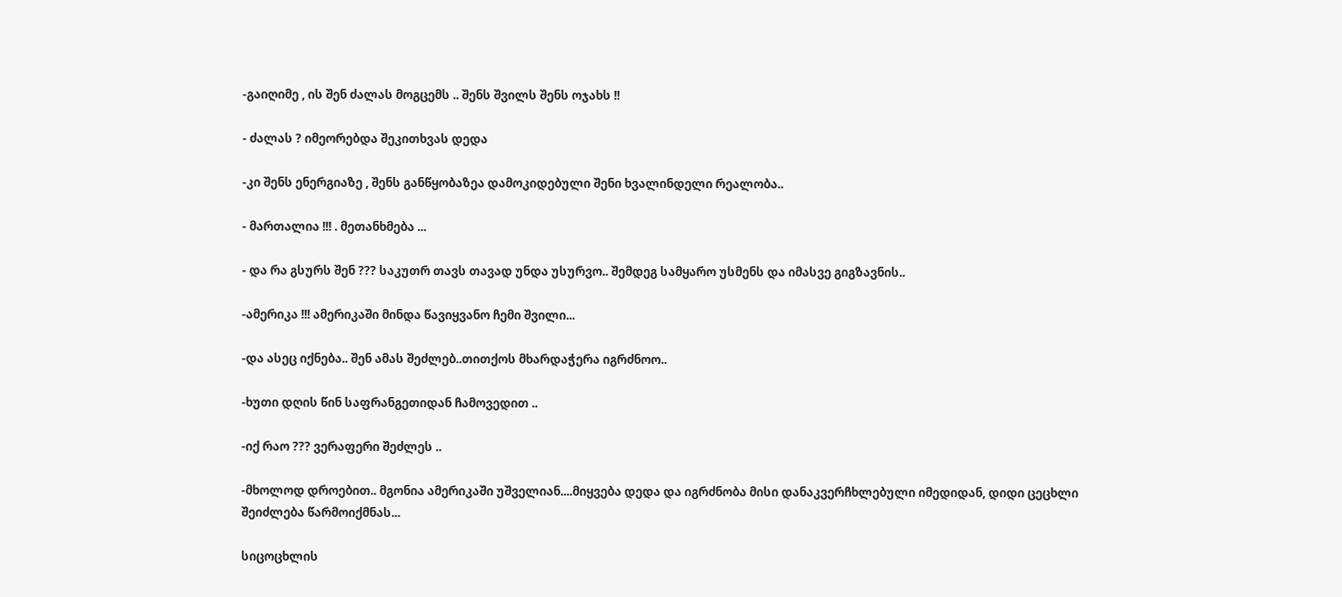-გაიღიმე , ის შენ ძალას მოგცემს .. შენს შვილს შენს ოჯახს !!

- ძალას ? იმეორებდა შეკითხვას დედა

-კი შენს ენერგიაზე , შენს განწყობაზეა დამოკიდებული შენი ხვალინდელი რეალობა..

- მართალია !!! . მეთანხმება ...

- და რა გსურს შენ ??? საკუთრ თავს თავად უნდა უსურვო.. შემდეგ სამყარო უსმენს და იმასვე გიგზავნის..

-ამერიკა !!! ამერიკაში მინდა წავიყვანო ჩემი შვილი...

-და ასეც იქნება.. შენ ამას შეძლებ..თითქოს მხარდაჭერა იგრძნოო..

-ხუთი დღის წინ საფრანგეთიდან ჩამოვედით ..

-იქ რაო ??? ვერაფერი შეძლეს ..

-მხოლოდ დროებით.. მგონია ამერიკაში უშველიან....მიყვება დედა და იგრძნობა მისი დანაკვერჩხლებული იმედიდან, დიდი ცეცხლი შეიძლება წარმოიქმნას...

სიცოცხლის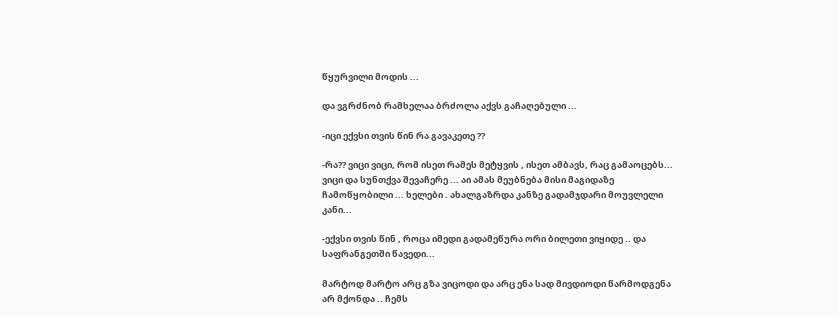წყურვილი მოდის ...

და ვგრძნობ რამხელაა ბრძოლა აქვს გაჩაღებული ...

-იცი ექვსი თვის წინ რა გავაკეთე ??

-რა?? ვიცი ვიცი, რომ ისეთ რამეს მეტყვის , ისეთ ამბავს, რაც გამაოცებს... ვიცი და სუნთქვა შევაჩერე ... აი ამას მეუბნება მისი მაგიდაზე ჩამოწყობილი ... ხელები . ახალგაზრდა კანზე გადამჯდარი მოუვლელი კანი...

-ექვსი თვის წინ , როცა იმედი გადამეწურა ორი ბილეთი ვიყიდე .. და საფრანგეთში წავედი...

მარტოდ მარტო არც გზა ვიცოდი და არც ენა სად მივდიოდი წარმოდგენა არ მქონდა .. ჩემს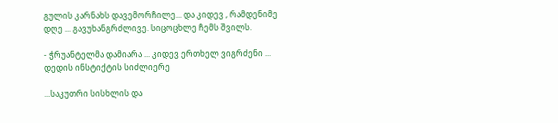გულის კარნახს დავემორჩილე... და კიდევ , რამდენიმე დღე ... გავუხანგრძლივე. სიცოცხლე ჩემს შვილს.

- ჭრუანტელმა დამიარა ... კიდევ ერთხელ ვიგრძენი ... დედის ინსტიქტის სიძლიერე

...საკუთრი სისხლის და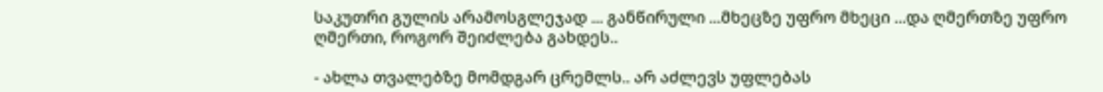საკუთრი გულის არამოსგლეჯად ... განწირული ...მხეცზე უფრო მხეცი ...და ღმერთზე უფრო ღმერთი, როგორ შეიძლება გახდეს..

- ახლა თვალებზე მომდგარ ცრემლს.. არ აძლევს უფლებას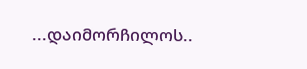...დაიმორჩილოს..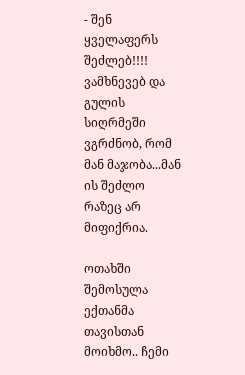- შენ ყველაფერს შეძლებ!!!! ვამხნევებ და გულის სიღრმეში ვგრძნობ, რომ მან მაჯობა...მან ის შეძლო რაზეც არ მიფიქრია.

ოთახში შემოსულა ექთანმა თავისთან მოიხმო.. ჩემი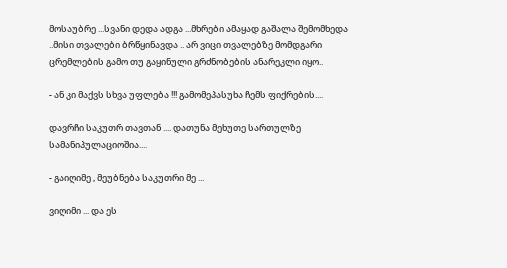მოსაუბრე ...სვანი დედა ადგა ...მხრები ამაყად გაშალა შემომხედა ..მისი თვალები ბრწყინავდა .. არ ვიცი თვალებზე მომდგარი ცრემლების გამო თუ გაყინული გრძნობების ანარეკლი იყო..

- ან კი მაქვს სხვა უფლება !!! გამომეპასუხა ჩემს ფიქრების....

დავრჩი საკუთრ თავთან .... დათუნა მეხუთე სართულზე სამანიპულაციოშია....

- გაიღიმე , მეუბნება საკუთრი მე ...

ვიღიმი ... და ეს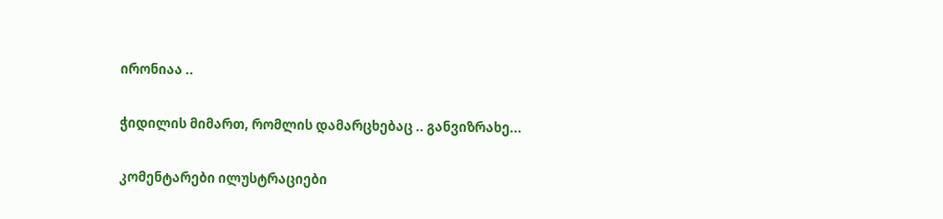ირონიაა ..

ჭიდილის მიმართ, რომლის დამარცხებაც .. განვიზრახე...

კომენტარები ილუსტრაციები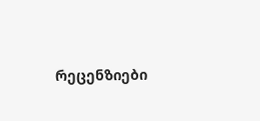რეცენზიები